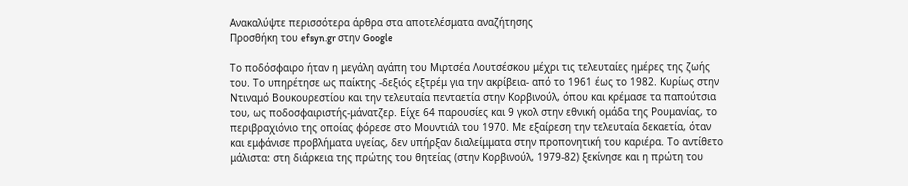Ανακαλύψτε περισσότερα άρθρα στα αποτελέσματα αναζήτησης
Προσθήκη του efsyn.gr στην Google

Το ποδόσφαιρο ήταν η μεγάλη αγάπη του Μιρτσέα Λουτσέσκου μέχρι τις τελευταίες ημέρες της ζωής του. Το υπηρέτησε ως παίκτης -δεξιός εξτρέμ για την ακρίβεια- από το 1961 έως το 1982. Κυρίως στην Ντιναμό Βουκουρεστίου και την τελευταία πενταετία στην Κορβινούλ, όπου και κρέμασε τα παπούτσια του, ως ποδοσφαιριστής-μάνατζερ. Είχε 64 παρουσίες και 9 γκολ στην εθνική ομάδα της Ρουμανίας, το περιβραχιόνιο της οποίας φόρεσε στο Μουντιάλ του 1970. Με εξαίρεση την τελευταία δεκαετία, όταν και εμφάνισε προβλήματα υγείας, δεν υπήρξαν διαλείμματα στην προπονητική του καριέρα. Το αντίθετο μάλιστα: στη διάρκεια της πρώτης του θητείας (στην Κορβινούλ, 1979-82) ξεκίνησε και η πρώτη του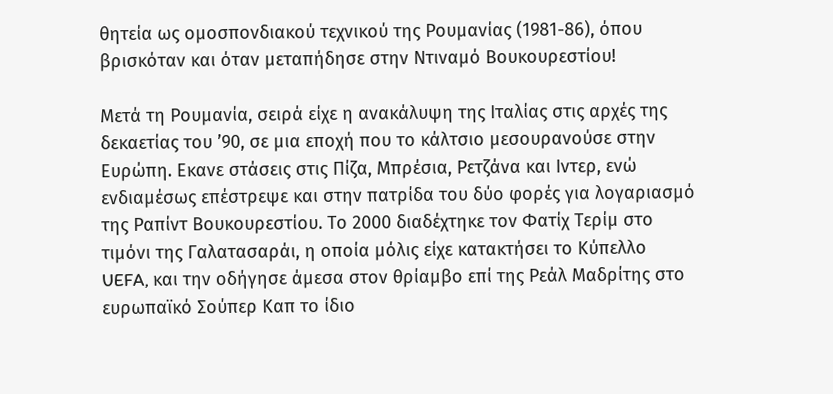θητεία ως ομοσπονδιακού τεχνικού της Ρουμανίας (1981-86), όπου βρισκόταν και όταν μεταπήδησε στην Ντιναμό Βουκουρεστίου!

Μετά τη Ρουμανία, σειρά είχε η ανακάλυψη της Ιταλίας στις αρχές της δεκαετίας του ’90, σε μια εποχή που το κάλτσιο μεσουρανούσε στην Ευρώπη. Εκανε στάσεις στις Πίζα, Μπρέσια, Ρετζάνα και Ιντερ, ενώ ενδιαμέσως επέστρεψε και στην πατρίδα του δύο φορές για λογαριασμό της Ραπίντ Βουκουρεστίου. Το 2000 διαδέχτηκε τον Φατίχ Τερίμ στο τιμόνι της Γαλατασαράι, η οποία μόλις είχε κατακτήσει το Κύπελλο UEFA, και την οδήγησε άμεσα στον θρίαμβο επί της Ρεάλ Μαδρίτης στο ευρωπαϊκό Σούπερ Καπ το ίδιο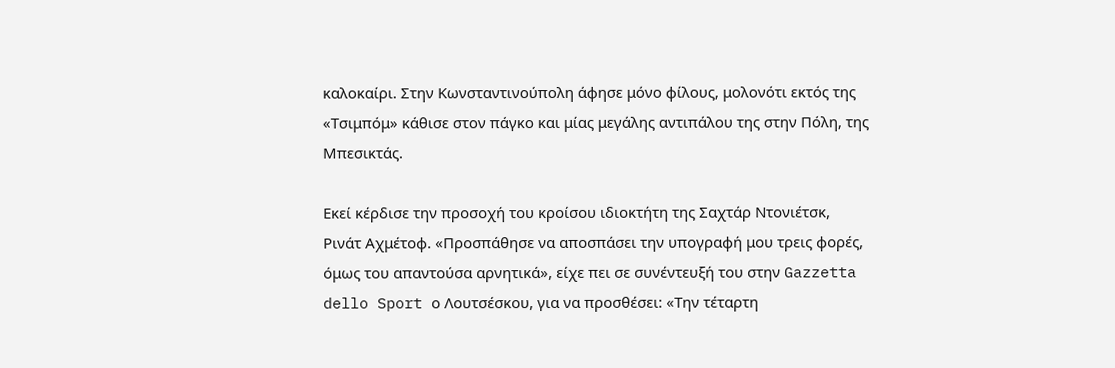καλοκαίρι. Στην Κωνσταντινούπολη άφησε μόνο φίλους, μολονότι εκτός της «Τσιμπόμ» κάθισε στον πάγκο και μίας μεγάλης αντιπάλου της στην Πόλη, της Μπεσικτάς.

Εκεί κέρδισε την προσοχή του κροίσου ιδιοκτήτη της Σαχτάρ Ντονιέτσκ, Ρινάτ Αχμέτοφ. «Προσπάθησε να αποσπάσει την υπογραφή μου τρεις φορές, όμως του απαντούσα αρνητικά», είχε πει σε συνέντευξή του στην Gazzetta dello Sport ο Λουτσέσκου, για να προσθέσει: «Την τέταρτη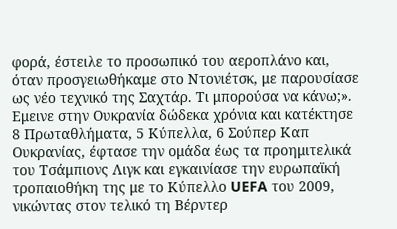φορά, έστειλε το προσωπικό του αεροπλάνο και, όταν προσγειωθήκαμε στο Ντονιέτσκ, με παρουσίασε ως νέο τεχνικό της Σαχτάρ. Τι μπορούσα να κάνω;». Εμεινε στην Ουκρανία δώδεκα χρόνια και κατέκτησε 8 Πρωταθλήματα, 5 Κύπελλα, 6 Σούπερ Καπ Ουκρανίας, έφτασε την ομάδα έως τα προημιτελικά του Τσάμπιονς Λιγκ και εγκαινίασε την ευρωπαϊκή τροπαιοθήκη της με το Κύπελλο UEFA του 2009, νικώντας στον τελικό τη Βέρντερ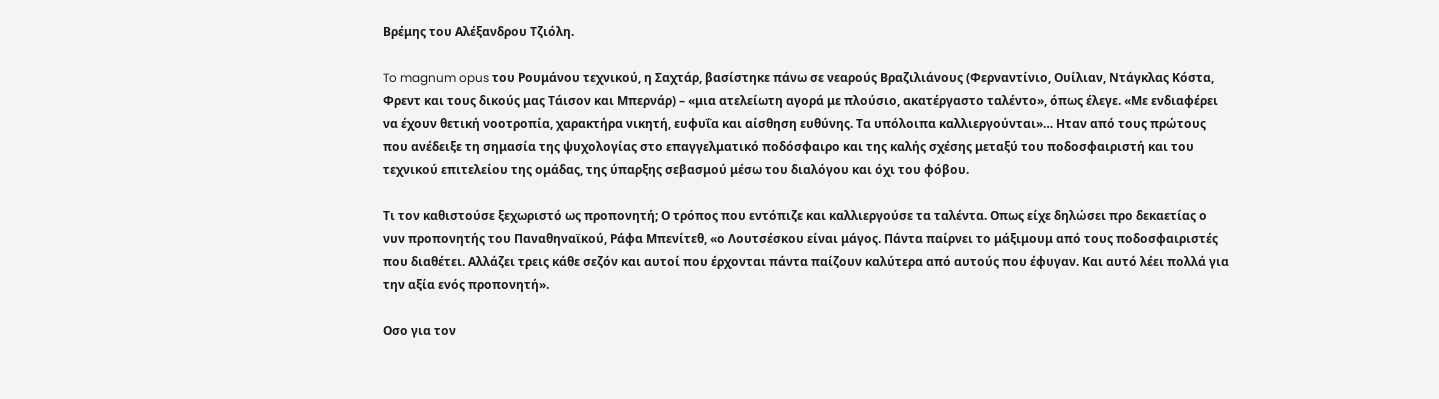Βρέμης του Αλέξανδρου Τζιόλη.

To magnum opus του Ρουμάνου τεχνικού, η Σαχτάρ, βασίστηκε πάνω σε νεαρούς Βραζιλιάνους (Φερναντίνιο, Ουίλιαν, Ντάγκλας Κόστα, Φρεντ και τους δικούς μας Τάισον και Μπερνάρ) – «μια ατελείωτη αγορά με πλούσιο, ακατέργαστο ταλέντο», όπως έλεγε. «Με ενδιαφέρει να έχουν θετική νοοτροπία, χαρακτήρα νικητή, ευφυΐα και αίσθηση ευθύνης. Τα υπόλοιπα καλλιεργούνται»… Ηταν από τους πρώτους που ανέδειξε τη σημασία της ψυχολογίας στο επαγγελματικό ποδόσφαιρο και της καλής σχέσης μεταξύ του ποδοσφαιριστή και του τεχνικού επιτελείου της ομάδας, της ύπαρξης σεβασμού μέσω του διαλόγου και όχι του φόβου.

Τι τον καθιστούσε ξεχωριστό ως προπονητή; Ο τρόπος που εντόπιζε και καλλιεργούσε τα ταλέντα. Οπως είχε δηλώσει προ δεκαετίας ο νυν προπονητής του Παναθηναϊκού, Ράφα Μπενίτεθ, «ο Λουτσέσκου είναι μάγος. Πάντα παίρνει το μάξιμουμ από τους ποδοσφαιριστές που διαθέτει. Αλλάζει τρεις κάθε σεζόν και αυτοί που έρχονται πάντα παίζουν καλύτερα από αυτούς που έφυγαν. Και αυτό λέει πολλά για την αξία ενός προπονητή».

Οσο για τον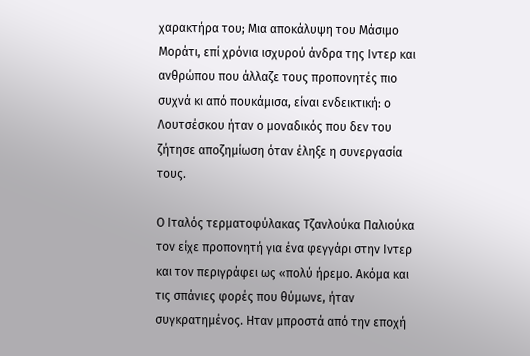χαρακτήρα του; Μια αποκάλυψη του Μάσιμο Μοράτι, επί χρόνια ισχυρού άνδρα της Ιντερ και ανθρώπου που άλλαζε τους προπονητές πιο συχνά κι από πουκάμισα, είναι ενδεικτική: ο Λουτσέσκου ήταν ο μοναδικός που δεν του ζήτησε αποζημίωση όταν έληξε η συνεργασία τους.

Ο Ιταλός τερματοφύλακας Τζανλούκα Παλιούκα τον είχε προπονητή για ένα φεγγάρι στην Ιντερ και τον περιγράφει ως «πολύ ήρεμο. Ακόμα και τις σπάνιες φορές που θύμωνε, ήταν συγκρατημένος. Ηταν μπροστά από την εποχή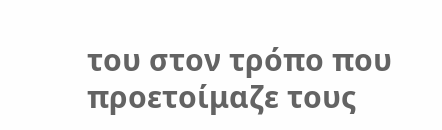του στον τρόπο που προετοίμαζε τους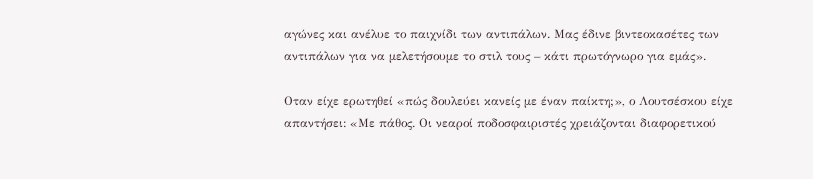αγώνες και ανέλυε το παιχνίδι των αντιπάλων. Μας έδινε βιντεοκασέτες των αντιπάλων για να μελετήσουμε το στιλ τους – κάτι πρωτόγνωρο για εμάς».

Οταν είχε ερωτηθεί «πώς δουλεύει κανείς με έναν παίκτη;», ο Λουτσέσκου είχε απαντήσει: «Με πάθος. Οι νεαροί ποδοσφαιριστές χρειάζονται διαφορετικού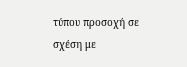τύπου προσοχή σε σχέση με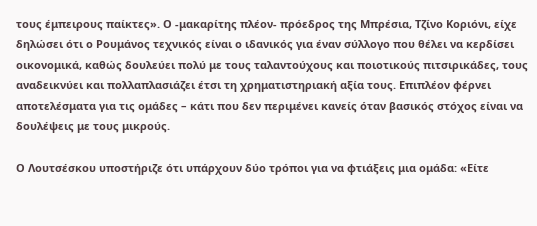τους έμπειρους παίκτες». Ο -μακαρίτης πλέον- πρόεδρος της Μπρέσια, Τζίνο Κοριόνι, είχε δηλώσει ότι ο Ρουμάνος τεχνικός είναι ο ιδανικός για έναν σύλλογο που θέλει να κερδίσει οικονομικά, καθώς δουλεύει πολύ με τους ταλαντούχους και ποιοτικούς πιτσιρικάδες, τους αναδεικνύει και πολλαπλασιάζει έτσι τη χρηματιστηριακή αξία τους. Επιπλέον φέρνει αποτελέσματα για τις ομάδες – κάτι που δεν περιμένει κανείς όταν βασικός στόχος είναι να δουλέψεις με τους μικρούς.

Ο Λουτσέσκου υποστήριζε ότι υπάρχουν δύο τρόποι για να φτιάξεις μια ομάδα: «Είτε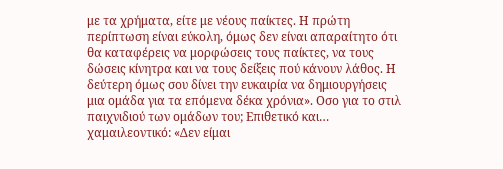με τα χρήματα, είτε με νέους παίκτες. Η πρώτη περίπτωση είναι εύκολη, όμως δεν είναι απαραίτητο ότι θα καταφέρεις να μορφώσεις τους παίκτες, να τους δώσεις κίνητρα και να τους δείξεις πού κάνουν λάθος. Η δεύτερη όμως σου δίνει την ευκαιρία να δημιουργήσεις μια ομάδα για τα επόμενα δέκα χρόνια». Οσο για το στιλ παιχνιδιού των ομάδων του; Επιθετικό και… χαμαιλεοντικό: «Δεν είμαι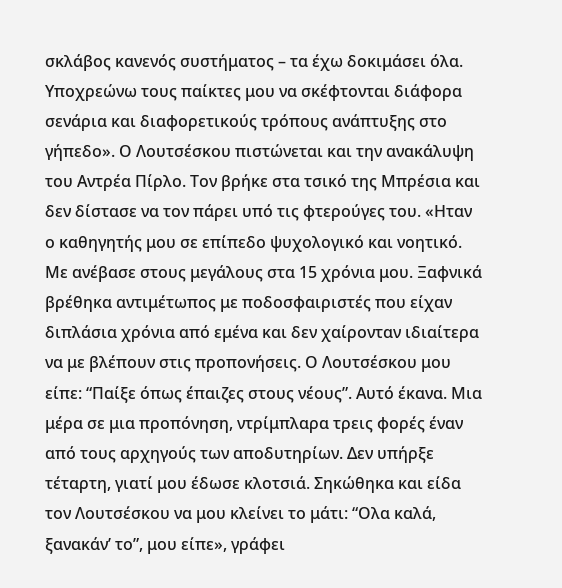σκλάβος κανενός συστήματος – τα έχω δοκιμάσει όλα. Υποχρεώνω τους παίκτες μου να σκέφτονται διάφορα σενάρια και διαφορετικούς τρόπους ανάπτυξης στο γήπεδο». Ο Λουτσέσκου πιστώνεται και την ανακάλυψη του Αντρέα Πίρλο. Τον βρήκε στα τσικό της Μπρέσια και δεν δίστασε να τον πάρει υπό τις φτερούγες του. «Ηταν ο καθηγητής μου σε επίπεδο ψυχολογικό και νοητικό. Με ανέβασε στους μεγάλους στα 15 χρόνια μου. Ξαφνικά βρέθηκα αντιμέτωπος με ποδοσφαιριστές που είχαν διπλάσια χρόνια από εμένα και δεν χαίρονταν ιδιαίτερα να με βλέπουν στις προπονήσεις. Ο Λουτσέσκου μου είπε: “Παίξε όπως έπαιζες στους νέους”. Αυτό έκανα. Μια μέρα σε μια προπόνηση, ντρίμπλαρα τρεις φορές έναν από τους αρχηγούς των αποδυτηρίων. Δεν υπήρξε τέταρτη, γιατί μου έδωσε κλοτσιά. Σηκώθηκα και είδα τον Λουτσέσκου να μου κλείνει το μάτι: “Ολα καλά, ξανακάν’ το”, μου είπε», γράφει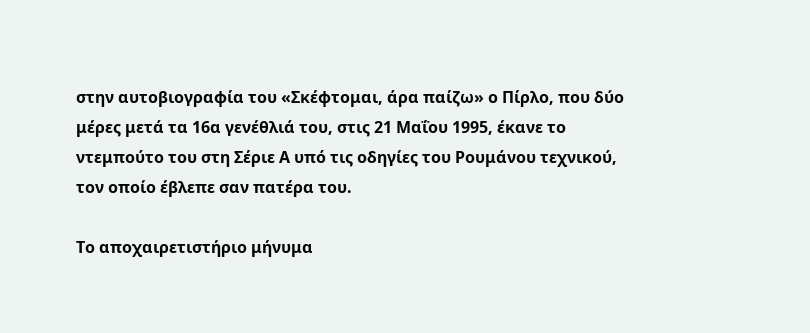στην αυτοβιογραφία του «Σκέφτομαι, άρα παίζω» ο Πίρλο, που δύο μέρες μετά τα 16α γενέθλιά του, στις 21 Μαΐου 1995, έκανε το ντεμπούτο του στη Σέριε Α υπό τις οδηγίες του Ρουμάνου τεχνικού, τον οποίο έβλεπε σαν πατέρα του.

Το αποχαιρετιστήριο μήνυμα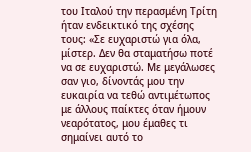του Ιταλού την περασμένη Τρίτη ήταν ενδεικτικό της σχέσης τους: «Σε ευχαριστώ για όλα, μίστερ. Δεν θα σταματήσω ποτέ να σε ευχαριστώ. Με μεγάλωσες σαν γιο, δίνοντάς μου την ευκαιρία να τεθώ αντιμέτωπος με άλλους παίκτες όταν ήμουν νεαρότατος, μου έμαθες τι σημαίνει αυτό το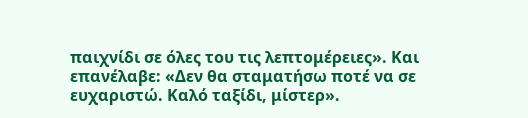παιχνίδι σε όλες του τις λεπτομέρειες». Και επανέλαβε: «Δεν θα σταματήσω ποτέ να σε ευχαριστώ. Καλό ταξίδι, μίστερ».